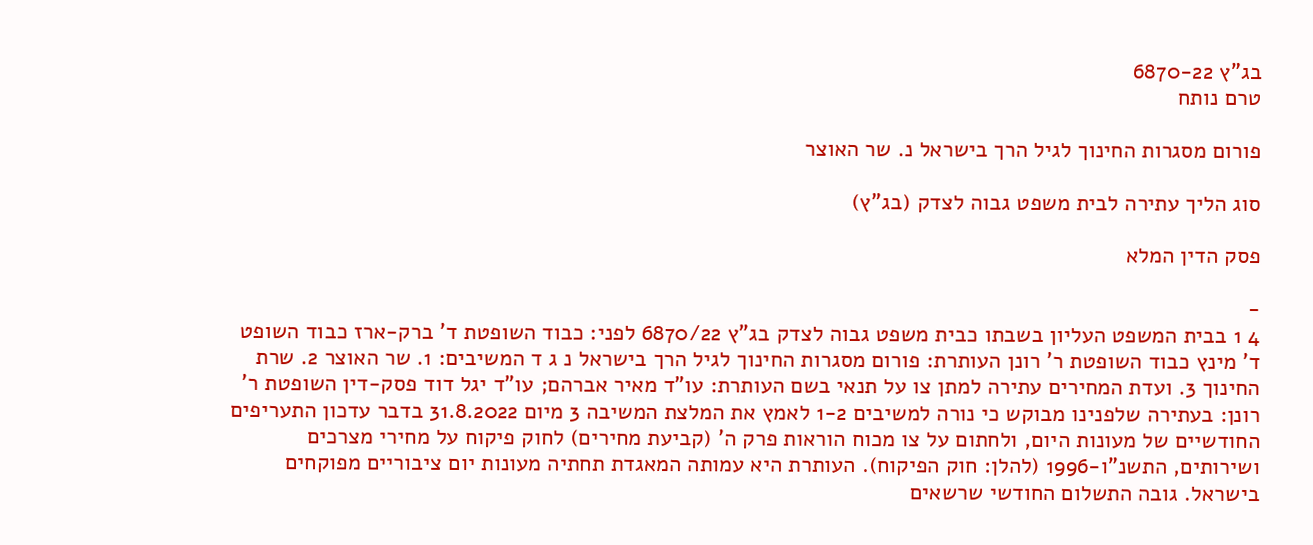בג"ץ 6870-22
טרם נותח

פורום מסגרות החינוך לגיל הרך בישראל נ. שר האוצר

סוג הליך עתירה לבית משפט גבוה לצדק (בג"ץ)

פסק הדין המלא

-
4 1 בבית המשפט העליון בשבתו כבית משפט גבוה לצדק בג"ץ 6870/22 לפני: כבוד השופטת ד' ברק-ארז כבוד השופט ד' מינץ כבוד השופטת ר' רונן העותרת: פורום מסגרות החינוך לגיל הרך בישראל נ ג ד המשיבים: 1. שר האוצר 2. שרת החינוך 3. ועדת המחירים עתירה למתן צו על תנאי בשם העותרת: עו"ד מאיר אברהם; עו"ד יגל דוד פסק-דין השופטת ר' רונן: בעתירה שלפנינו מבוקש כי נורה למשיבים 1-2 לאמץ את המלצת המשיבה 3 מיום 31.8.2022 בדבר עדכון התעריפים החודשיים של מעונות היום, ולחתום על צו מכוח הוראות פרק ה' (קביעת מחירים) לחוק פיקוח על מחירי מצרכים ושירותים, התשנ"ו-1996 (להלן: חוק הפיקוח). העותרת היא עמותה המאגדת תחתיה מעונות יום ציבוריים מפוקחים בישראל. גובה התשלום החודשי שרשאים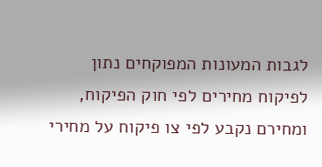לגבות המעונות המפוקחים נתון לפיקוח מחירים לפי חוק הפיקוח, ומחירם נקבע לפי צו פיקוח על מחירי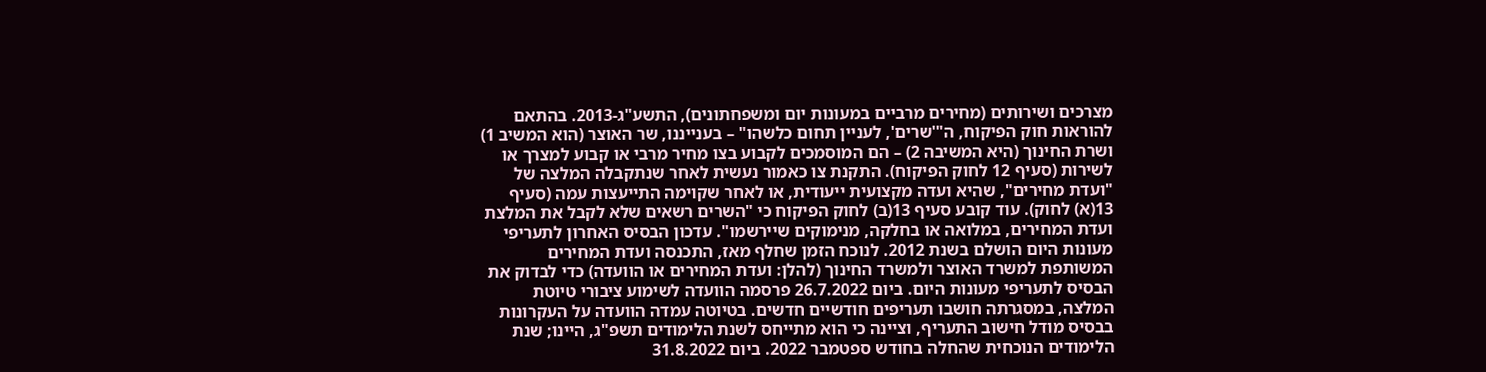מצרכים ושירותים (מחירים מרביים במעונות יום ומשפחתונים), התשע"ג-2013. בהתאם להוראות חוק הפיקוח, ה"'שרים', לעניין תחום כלשהו" – בענייננו, שר האוצר (הוא המשיב 1) ושרת החינוך (היא המשיבה 2) – הם המוסמכים לקבוע בצו מחיר מרבי או קבוע למצרך או לשירות (סעיף 12 לחוק הפיקוח). התקנת צו כאמור נעשית לאחר שנתקבלה המלצה של "ועדת מחירים", שהיא ועדה מקצועית ייעודית, או לאחר שקוימה התייעצות עמה (סעיף 13(א) לחוק). עוד קובע סעיף 13(ב) לחוק הפיקוח כי "השרים רשאים שלא לקבל את המלצת ועדת המחירים, במלואה או בחלקה, מנימוקים שיירשמו". עדכון הבסיס האחרון לתעריפי מעונות היום הושלם בשנת 2012. לנוכח הזמן שחלף מאז, התכנסה ועדת המחירים המשותפת למשרד האוצר ולמשרד החינוך (להלן: ועדת המחירים או הוועדה) כדי לבדוק את הבסיס לתעריפי מעונות היום. ביום 26.7.2022 פרסמה הוועדה לשימוע ציבורי טיוטת המלצה, במסגרתה חושבו תעריפים חודשיים חדשים. בטיוטה עמדה הוועדה על העקרונות בבסיס מודל חישוב התעריף, וציינה כי הוא מתייחס לשנת הלימודים תשפ"ג, היינו; שנת הלימודים הנוכחית שהחלה בחודש ספטמבר 2022. ביום 31.8.2022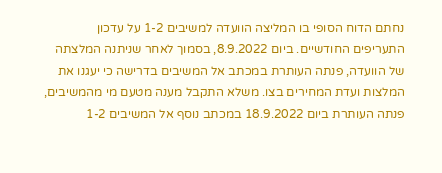נחתם הדוח הסופי בו המליצה הוועדה למשיבים 1-2 על עדכון התעריפים החודשיים. ביום 8.9.2022, בסמוך לאחר שניתנה המלצתה של הוועדה, פנתה העותרת במכתב אל המשיבים בדרישה כי יעגנו את המלצות ועדת המחירים בצו. משלא התקבל מענה מטעם מי מהמשיבים, פנתה העותרת ביום 18.9.2022 במכתב נוסף אל המשיבים 1-2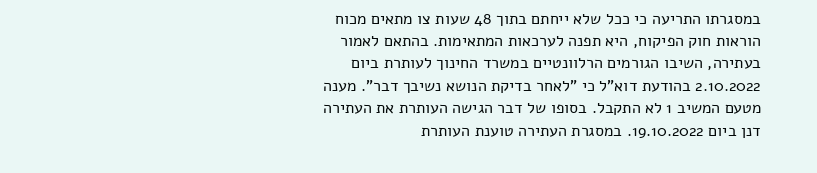במסגרתו התריעה כי ככל שלא ייחתם בתוך 48 שעות צו מתאים מכוח הוראות חוק הפיקוח, היא תפנה לערכאות המתאימות. בהתאם לאמור בעתירה, השיבו הגורמים הרלוונטיים במשרד החינוך לעותרת ביום 2.10.2022 בהודעת דוא"ל כי "לאחר בדיקת הנושא נשיבך דבר". מענה מטעם המשיב 1 לא התקבל. בסופו של דבר הגישה העותרת את העתירה דנן ביום 19.10.2022. במסגרת העתירה טוענת העותרת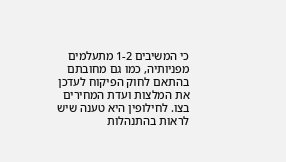כי המשיבים 1-2 מתעלמים מפניותיה, כמו גם מחובתם בהתאם לחוק הפיקוח לעדכן את המלצות ועדת המחירים בצו. לחילופין היא טענה שיש לראות בהתנהלות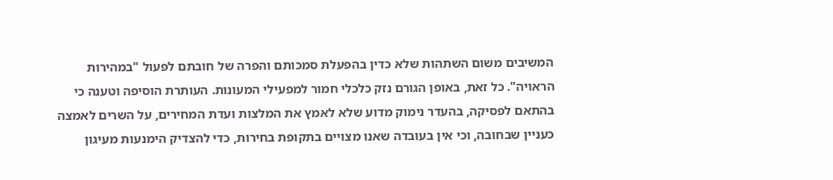המשיבים משום השתהות שלא כדין בהפעלת סמכותם והפרה של חובתם לפעול "במהירות הראויה". כל זאת, באופן הגורם נזק כלכלי חמור למפעילי המעונות. העותרת הוסיפה וטענה כי בהתאם לפסיקה, בהעדר נימוק מדוע שלא לאמץ את המלצות ועדת המחירים, על השרים לאמצה כעניין שבחובה, וכי אין בעובדה שאנו מצויים בתקופת בחירות, כדי להצדיק הימנעות מעיגון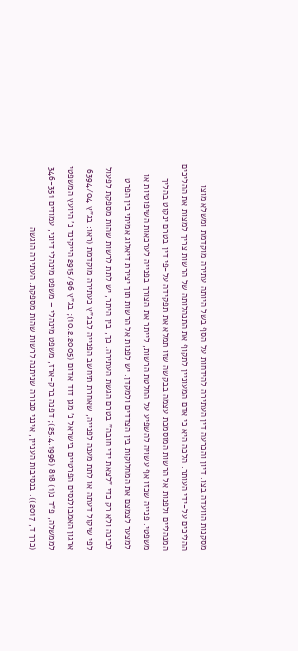מסקנות הוועדה בצו. דיון והכרעה דין העתירה להידחות על הסף בשל היותה עתירה מוקדמת ומשלא מוצו ההליכים על-ידי העותר. הלכה היא כי אדם המעוניין לתקוף את התנהלותה של הרשות צריך למצות את ההליכים המנהליים ולפנות אל הרשות המוסמכת עצמה בבקשה שזו תמלא את תפקידה על-פי דין בטרם ינקוט בהליך משפטי. פנייה שכזו אף עשויה להשפיע על החלטת הרשות, לייתר את הצורך בפנייה לערכאות השיפוטיות או למצער לצמצם את המחלוקות בין הצדדים ולמקדן. יש לפנות אל הרשות תוך יצירת דיאלוג אמיתי בין הפרט לבינה ולא רק כדי "לצאת ידי חובה" בטרם הגשת העתירה. כך, בין היתר, יש לתת לרשות שהות מספקת לפעול לפי שיקול דעתה או לתת מענה לפנייה, שאחרת תיחשב הפנייה לבג"ץ כעתירה מוקדמת (ראו: בג"ץ 6394/04 ארגון האמבולנסים הפרטיים בישראל נ' מגן דוד אדום (10.2.2005); בג"ץ 2915/96 הייקינד נ' היועץ המשפטי לממשלה, פ"ד נ(1) 818 (25.4.1996); דפנה ברק-ארז, משפט מינהלי – משפט מינהלי דיוני, עמודים 346-351 (כרך ד, 2017)). בנסיבות העניין, אינני סבורה שניתנה לרשות שהות מספקת. העתירה הוגשה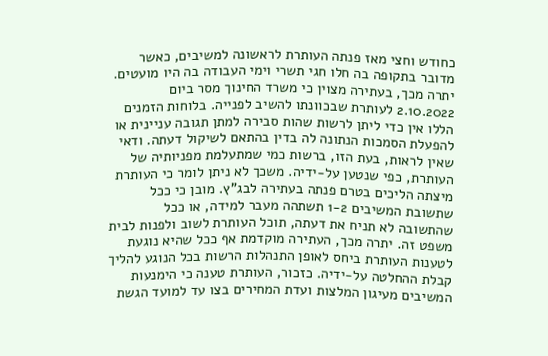כחודש וחצי מאז פנתה העותרת לראשונה למשיבים, כאשר מדובר בתקופה בה חלו חגי תשרי וימי העבודה בה היו מועטים. יתרה מכך, בעתירה מצוין כי משרד החינוך מסר ביום 2.10.2022 לעותרת שבכוונתו להשיב לפנייה. בלוחות הזמנים הללו אין כדי ליתן לרשות שהות סבירה למתן תגובה עניינית או להפעלת הסמכות הנתונה לה בדין בהתאם לשיקול דעתה. ודאי שאין לראות, בעת הזו, ברשות כמי שמתעלמת מפניותיה של העותרת, כפי שנטען על-ידיה. משכך לא ניתן לומר כי העותרת מיצתה הליכים בטרם פנתה בעתירה לבג"ץ. מובן כי ככל שתשובת המשיבים 1-2 תשתהה מעבר למידה, או ככל שהתשובה לא תניח את דעתה, תוכל העותרת לשוב ולפנות לבית משפט זה. יתרה מכך, העתירה מוקדמת אף ככל שהיא נוגעת לטענות העותרת ביחס לאופן התנהלות הרשות בכל הנוגע להליך קבלת ההחלטה על-ידיה. כזכור, העותרת טענה כי הימנעות המשיבים מעיגון המלצות ועדת המחירים בצו עד למועד הגשת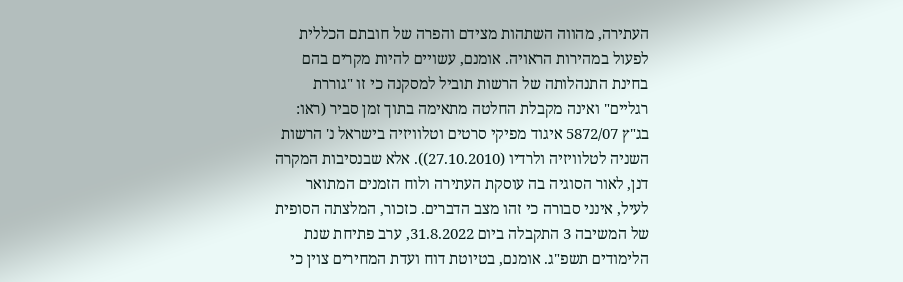העתירה, מהווה השתהות מצידם והפרה של חובתם הכללית לפעול במהירות הראויה. אומנם, עשויים להיות מקרים בהם בחינת התנהלותה של הרשות תוביל למסקנה כי זו "גוררת רגליים" ואינה מקבלת החלטה מתאימה בתוך זמן סביר (ראו: בג"ץ 5872/07 איגוד מפיקי סרטים וטלוויזיה בישראל נ' הרשות השניה לטלוויזיה ולרדיו (27.10.2010)). אלא שבנסיבות המקרה דנן, לאור הסוגיה בה עוסקת העתירה ולוח הזמנים המתואר לעיל, אינני סבורה כי זהו מצב הדברים. כזכור, המלצתה הסופית של המשיבה 3 התקבלה ביום 31.8.2022, ערב פתיחת שנת הלימודים תשפ"ג. אומנם, בטיוטת דוח ועדת המחירים צוין כי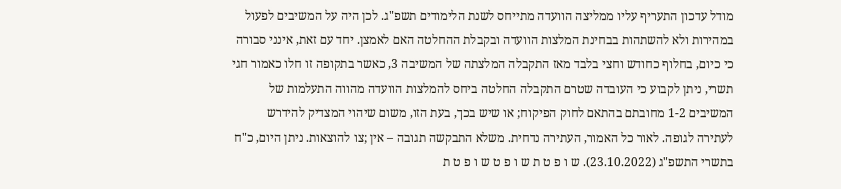מודל עדכון התעריף עליו ממליצה הוועדה מתייחס לשנת הלימודים תשפ"ג. לכן היה על המשיבים לפעול במהירות ולא להשתהות בבחינת המלצות הוועדה ובקבלת ההחלטה האם לאמצן. יחד עם זאת, אינני סבורה כי כיום, בחלוף כחודש וחצי בלבד מאז התקבלה המלצתה של המשיבה 3, כאשר בתקופה זו חלו כאמור חגי תשרי, ניתן לקבוע כי העובדה שטרם התקבלה החלטה ביחס להמלצות הוועדה מהווה התעלמות של המשיבים 1-2 מחובתם בהתאם לחוק הפיקוח; או שיש בכך, בעת הזו, משום שיהוי המצדיק להידרש לעתירה לגופה. לאור כל האמור, העתירה נדחית. משלא התבקשה תגובה – אין ;צו להוצאות. ניתן היום, כ"ח בתשרי התשפ"ג (23.10.2022). ש ו פ ט ת ש ו פ ט ש ו פ ט ת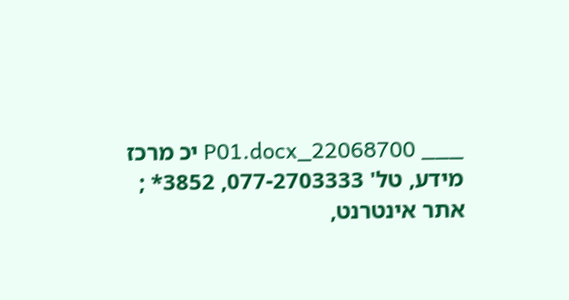___ 22068700_P01.docx יכ מרכז מידע, טל' 077-2703333, 3852* ; אתר אינטרנט,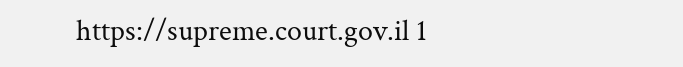https://supreme.court.gov.il 1